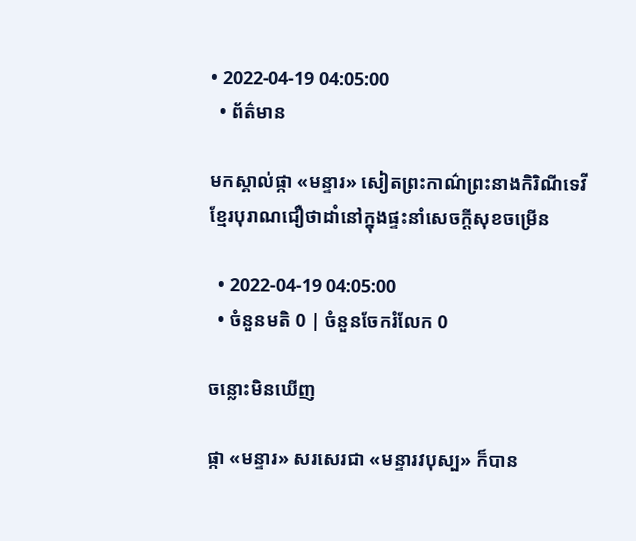• 2022-04-19 04:05:00
  • ព័ត៌មាន

មកស្គាល់ផ្កា «មន្ទារ» សៀតព្រះកាណ៌ព្រះនាងកិរិណីទេវី ខ្មែរបុរាណជឿថាដាំនៅក្នុងផ្ទះនាំសេចក្តីសុខចម្រើន

  • 2022-04-19 04:05:00
  • ចំនួនមតិ 0 | ចំនួនចែករំលែក 0

ចន្លោះមិនឃើញ

ផ្កា «មន្ទារ» សរសេរជា «មន្ទារវបុស្ប» ក៏បាន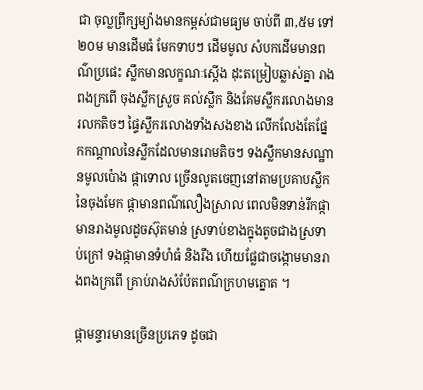ជា ចុល្លព្រឹក្សម្យ៉ាងមានកម្ពស់ជាមធ្យម ចាប់ពី ៣,៥ម ទៅ ២០ម មានដើមធំ មែកទាបៗ ដើមមូល សំបកដើមមានពណ៌ប្រផេះ ស្លឹកមានលក្ខណៈស្តើង ដុះតម្រៀបឆ្លាស់គ្នា រាងពងក្រពើ ចុងស្លឹកស្រួច គល់ស្លឹក និងគែមស្លឹករលោងមានរលកតិចៗ ផ្ទៃស្លឹករលោងទាំងសងខាង លើកលែងតែផ្នែកកណ្តាលនៃស្លឹកដែលមានរោមតិចៗ ទងស្លឹកមានសណ្ឋានមូលប៉ោង ផ្កាទោល ច្រើនលូតចេញនៅតាមប្រគាបស្លឹកនៃចុងមែក ផ្កាមានពណ៌លឿងស្រាល ពេលមិនទាន់រីកផ្កាមានរាងមូលដូចស៊ុតមាន់ ស្រទាប់ខាងក្នុងតូចជាងស្រទាប់ក្រៅ ទងផ្កាមានទំហំធំ និងរឹង ហើយផ្លែជាចង្កោមមានរាងពងក្រពើ គ្រាប់រាងសំប៉ែតពណ៌ក្រហមត្នោត ។

ផ្កាមន្ទារមានច្រើនប្រភេទ ដូចជា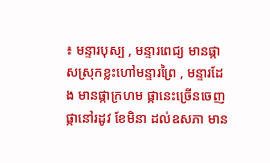៖ មន្ទារបុស្ប , មន្ទារពេជ្យ មានផ្កាសស្រុកខ្លះហៅមន្ទារព្រៃ , មន្ទារដែង មានផ្កាក្រហម ផ្កានេះច្រើនចេញផ្កានៅរដូវ ខែមិនា ដល់ឧសភា មាន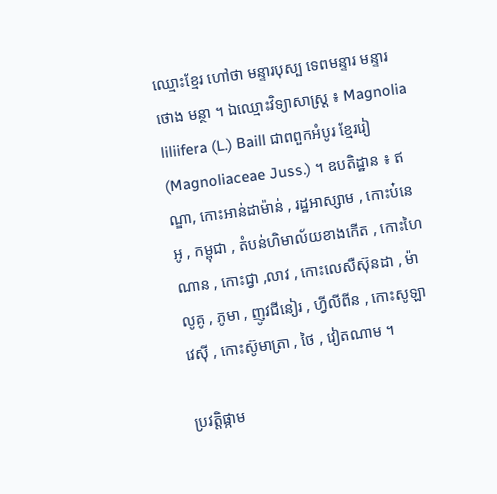ឈ្មោះខ្មែរ ហៅថា មន្ទារបុស្ប ទេពមន្ទារ មន្ទារថោង មន្ថា ។ ឯឈ្មោះវិទ្យាសាស្ត្រ ៖ Magnolia liliifera (L.) Baill ជាពពួកអំបូរ ខ្មែររៀ (Magnoliaceae Juss.) ។ ឧបតិដ្ឋាន ៖ ឥណ្ឌា, កោះអាន់ដាម៉ាន់ , រដ្ឋអាស្សាម , កោះប៎នេអូ , កម្ពុជា , តំបន់ហិមាល័យខាងកើត , កោះហៃណាន , កោះជ្វា ,លាវ , កោះលេសឺស៊ុនដា , ម៉ាលូគូ , ភូមា , ញូវជីនៀរ , ហ្វីលីពីន , កោះសូឡាវេសុី , កោះស៊ូមាត្រា , ថៃ , វៀតណាម ។

ប្រវត្តិផ្កាម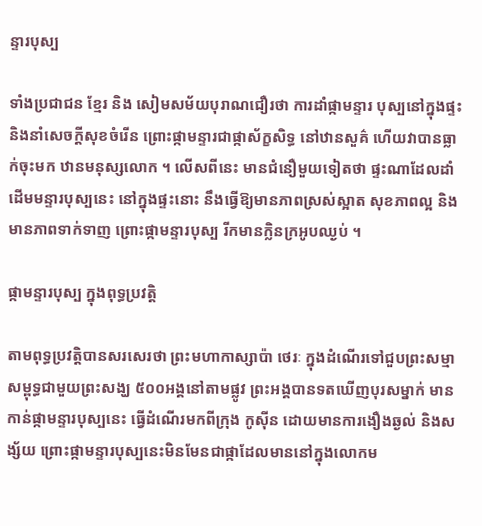ន្ទារបុស្ប

ទាំងប្រជាជន ខ្មែរ និង សៀមសម័យបុរាណជឿរថា ការដាំផ្កាមន្ទារ បុស្បនៅក្នុងផ្ទះ និងនាំសេចក្តីសុខចំរើន ព្រោះផ្កាមន្ទារជាផ្កាស័ក្ខសិទ្ធ នៅឋានសួគ៌ ហើយវាបានធ្លាក់ចុះមក ឋានមនុស្សលោក ។ លើសពីនេះ មានជំនឿមួយទៀតថា ផ្ទះណាដែលដាំដើមមន្ទារបុស្បនេះ នៅក្នុងផ្ទះនោះ នឹងធ្វើឱ្យមានភាពស្រស់ស្អាត សុខភាពល្អ និងមានភាពទាក់ទាញ ព្រោះផ្កាមន្ទារបុស្ប រីកមានក្លិនក្រអូបឈ្ងប់ ។

ផ្កាមន្ទារបុស្ប ក្នុងពុទ្ធប្រវត្តិ

តាមពុទ្ធប្រវត្តិបានសរសេរថា ព្រះមហាកាស្សាប៉ា ថេរៈ ក្នុងដំណើរទៅជួបព្រះសម្មាសម្ពុទ្ធជាមួយព្រះសង្ឃ ៥០០អង្គនៅតាមផ្លូវ ព្រះអង្គបានទតឃើញបុរសម្នាក់ មានកាន់ផ្កាមន្ទារបុស្បនេះ ធ្វើដំណើរមកពីក្រុង កូស៊ីន ដោយមានការងឿងឆ្ងល់ និងសង្ស័យ ព្រោះផ្កាមន្ទារបុស្បនេះមិនមែនជាផ្កាដែលមាននៅក្នុងលោកម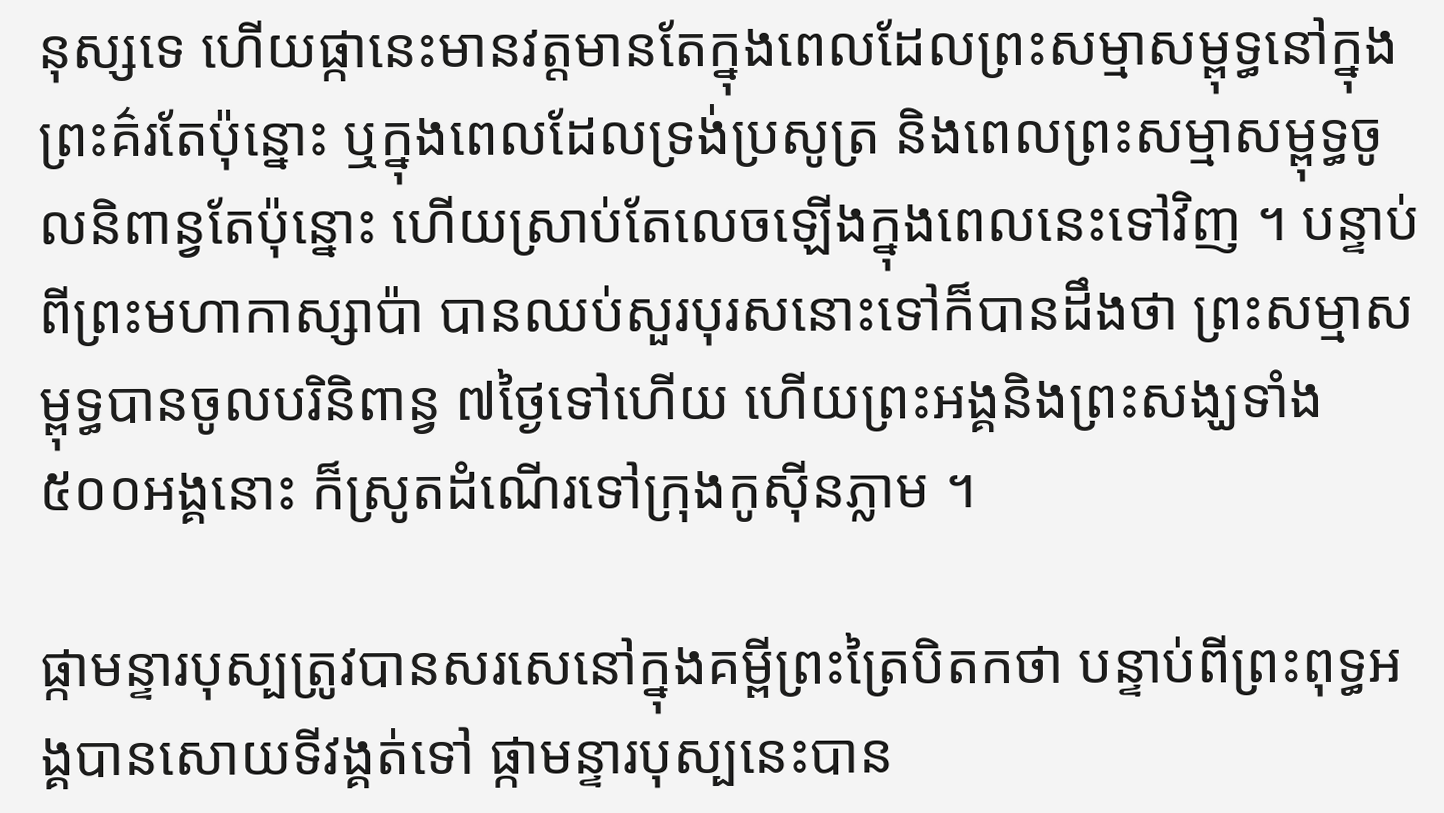នុស្សទេ ហើយផ្កានេះមានវត្តមានតែក្នុងពេលដែលព្រះសម្មាសម្ពុទ្ធនៅក្នុងព្រះគ៌រតែប៉ុន្នោះ ឬក្នុងពេលដែលទ្រង់ប្រសូត្រ និងពេលព្រះសម្មាសម្ពុទ្ធចូលនិពាន្វតែប៉ុន្នោះ ហើយស្រាប់តែលេចឡើងក្នុងពេលនេះទៅវិញ ។ បន្ទាប់ពីព្រះមហាកាស្សាប៉ា បានឈប់សួរបុរសនោះទៅក៏បានដឹងថា ព្រះសម្មាសម្ពុទ្ធបានចូលបរិនិពាន្វ ៧ថ្ងៃទៅហើយ ហើយព្រះអង្គនិងព្រះសង្ឃទាំង ៥០០អង្គនោះ ក៏ស្រូតដំណើរទៅក្រុងកូស៊ីនភ្លាម ។

ផ្កាមន្ទារបុស្បត្រូវបានសរសេនៅក្នុងគម្ពីព្រះត្រៃបិតកថា បន្ទាប់ពីព្រះពុទ្ធអង្គបានសោយទីវង្គត់ទៅ ផ្កាមន្ទារបុស្បនេះបាន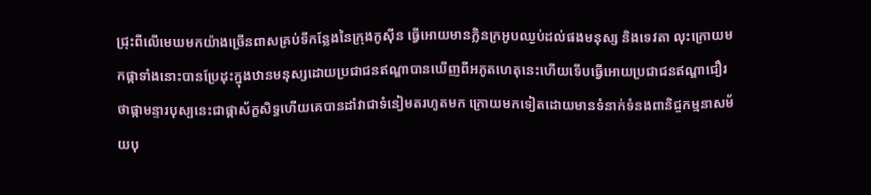ជ្រុះពីលើមេឃមកយ៉ាងច្រើនពាសគ្រប់ទីកន្លែងនៃក្រុងកូស៊ីន ធ្វើអោយមានក្លិនក្រអូបឈ្ងប់ដល់ផងមនុស្ស និងទេវតា លុះក្រោយមកផ្កាទាំងនោះបានប្រែដុះក្នុងឋានមនុស្សដោយប្រជាជនឥណ្ឌាបានឃើញពីអភូតហេតុនេះហើយទើបធ្វើអោយប្រជាជនឥណ្ឌាជឿរថាផ្កាមន្ទារបុស្បនេះជាផ្កាស័ក្ខសិទ្ធហើយគេបានដាំវាជាទំនៀមតរហូតមក ក្រោយមកទៀតដោយមានទំនាក់ទំនងពានិជ្ចកម្មនាសម័យបុ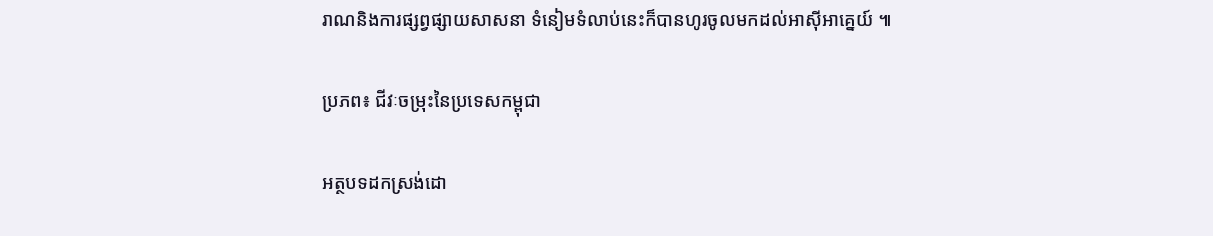រាណនិងការផ្សព្វផ្សាយសាសនា ទំនៀមទំលាប់នេះក៏បានហូរចូលមកដល់អាស៊ីអាគ្នេយ៍ ៕

ប្រភព៖ ជីវៈចម្រុះនៃប្រទេសកម្ពុជា

អត្ថបទដកស្រង់ដោ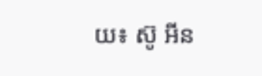យ៖ ស៊ូ អីន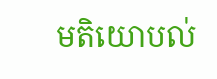មតិយោបល់